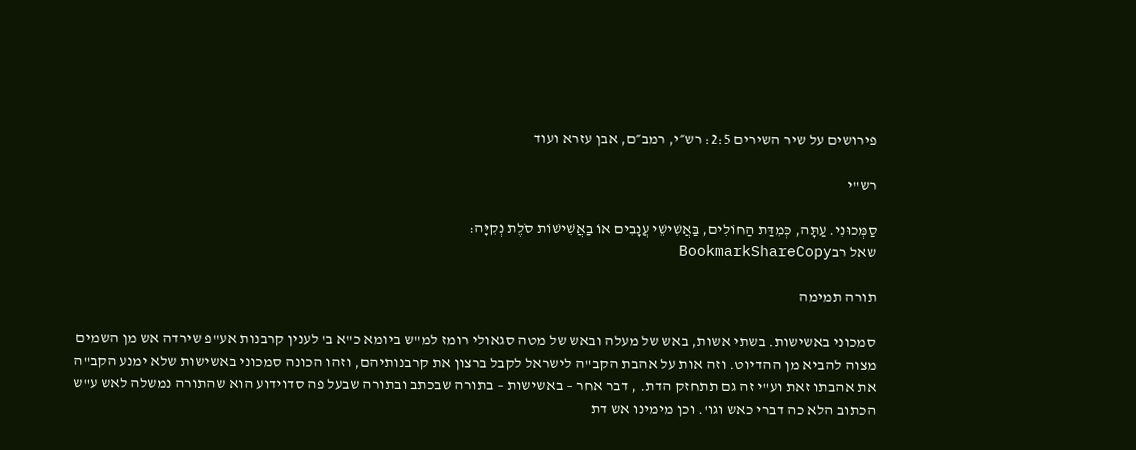פירושים על שיר השירים 2:5: רש״י, רמב״ם, אבן עזרא ועוד

רש"י

סַמְּכוּנִי. עַתָּה, כְּמִדַּת הַחוֹלִים, בַּאֲשִׁישֵׁי עֲנָבִים אוֹ בַאֲשִׁישׁוֹת סֹלֶת נְקִיָּה:
שאל רבBookmarkShareCopy

תורה תמימה

סמכוני באשישות. בשתי אשות, באש של מעלה ובאש של מטה סגאולי רומז למ"ש ביומא כ"א ב' לענין קרבנות אע"פ שירדה אש מן השמים מצוה להביא מן ההדיוט. וזה אות על אהבת הקב"ה לישראל לקבל ברצון את קרבנותיהם, וזהו הכונה סמכוני באשישות שלא ימנע הקב"ה את אהבתו זאת וע"י זה גם תתחזק הדת. , דבר אחר – באשישות – בתורה שבכתב ובתורה שבעל פה סדוידוע הוא שהתורה נמשלה לאש ע"ש הכתוב הלא כה דברי כאש וגו'. וכן מימינו אש דת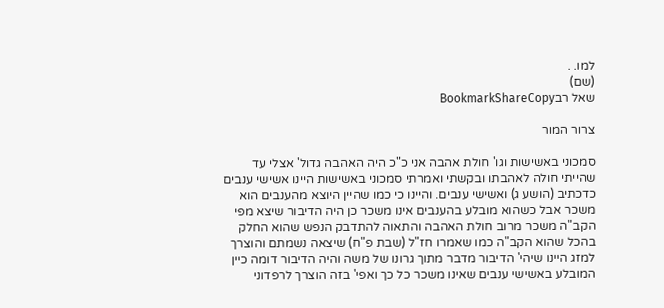למו. .
(שם)
שאל רבBookmarkShareCopy

צרור המור

סמכוני באשישות וגו' חולת אהבה אני כ"כ היה האהבה גדול' אצלי עד שהייתי חולה לאהבתו ובקשתי ואמרתי סמכוני באשישות היינו אשישי ענבים כדכתיב (הושע ג) ואשישי ענבים. והיינו כי כמו שהיין היוצא מהענבים הוא משכר אבל כשהוא מובלע בהענבים אינו משכר כן היה הדיבור שיצא מפי הקב"ה משכר מרוב חולת האהבה והתאוה להתדבק הנפש שהוא החלק בהכל שהוא הקב"ה כמו שאמרו חז"ל (שבת פ"ח) שיצאה נשמתם והוצרך למזג היינו שיהי' הדיבור מדבר מתוך גרונו של משה והיה הדיבור דומה כיין המובלע באשישי ענבים שאינו משכר כל כך ואפי' בזה הוצרך לרפדוני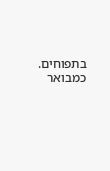בתפוחים. כמבואר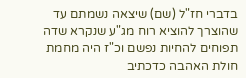בדברי חז"ל (שם) שיצאה נשמתם עד שהוצרך להוציא רוח מג"ע שנקרא שדה תפוחים להחיות נפשם וכ"ז היה מחמת חולת האהבה כדכתיב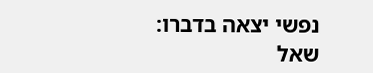נפשי יצאה בדברו:
שאל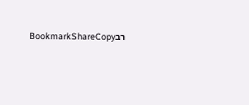רבBookmarkShareCopy